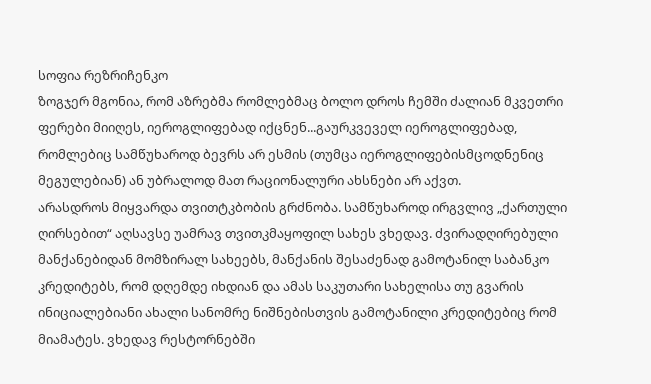სოფია რეზრიჩენკო
ზოგჯერ მგონია, რომ აზრებმა რომლებმაც ბოლო დროს ჩემში ძალიან მკვეთრი ფერები მიიღეს, იეროგლიფებად იქცნენ...გაურკვეველ იეროგლიფებად, რომლებიც სამწუხაროდ ბევრს არ ესმის (თუმცა იეროგლიფებისმცოდნენიც მეგულებიან) ან უბრალოდ მათ რაციონალური ახსნები არ აქვთ.
არასდროს მიყვარდა თვითტკბობის გრძნობა. სამწუხაროდ ირგვლივ „ქართული ღირსებით“ აღსავსე უამრავ თვითკმაყოფილ სახეს ვხედავ. ძვირადღირებული მანქანებიდან მომზირალ სახეებს, მანქანის შესაძენად გამოტანილ საბანკო კრედიტებს, რომ დღემდე იხდიან და ამას საკუთარი სახელისა თუ გვარის ინიციალებიანი ახალი სანომრე ნიშნებისთვის გამოტანილი კრედიტებიც რომ მიამატეს. ვხედავ რესტორნებში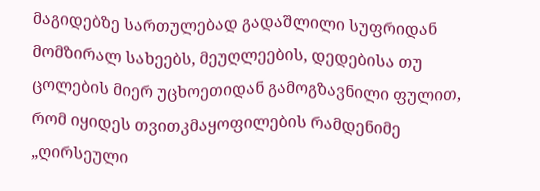მაგიდებზე სართულებად გადაშლილი სუფრიდან მომზირალ სახეებს, მეუღლეების, დედებისა თუ ცოლების მიერ უცხოეთიდან გამოგზავნილი ფულით, რომ იყიდეს თვითკმაყოფილების რამდენიმე „ღირსეული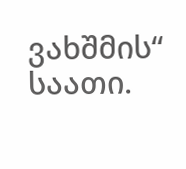ვახშმის“ საათი.